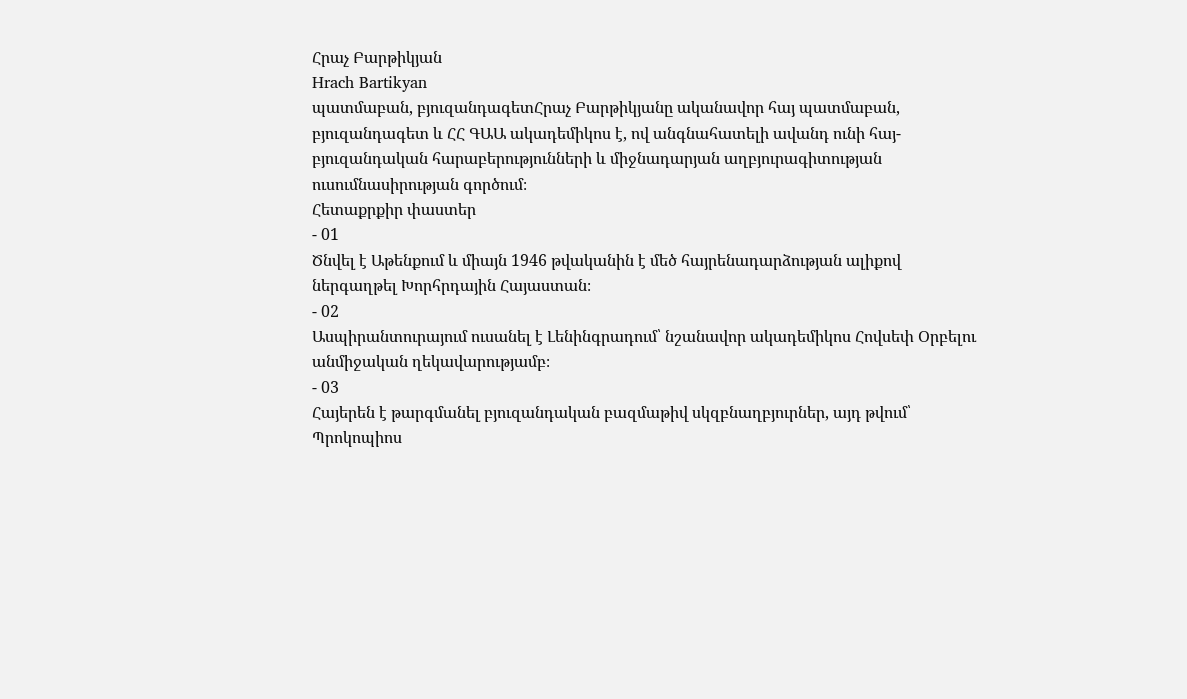Հրաչ Բարթիկյան
Hrach Bartikyan
պատմաբան, բյուզանդագետՀրաչ Բարթիկյանը ականավոր հայ պատմաբան, բյուզանդագետ և ՀՀ ԳԱԱ ակադեմիկոս է, ով անգնահատելի ավանդ ունի հայ-բյուզանդական հարաբերությունների և միջնադարյան աղբյուրագիտության ուսումնասիրության գործում։
Հետաքրքիր փաստեր
- 01
Ծնվել է Աթենքում և միայն 1946 թվականին է մեծ հայրենադարձության ալիքով ներգաղթել Խորհրդային Հայաստան։
- 02
Ասպիրանտուրայում ուսանել է Լենինգրադում՝ նշանավոր ակադեմիկոս Հովսեփ Օրբելու անմիջական ղեկավարությամբ։
- 03
Հայերեն է թարգմանել բյուզանդական բազմաթիվ սկզբնաղբյուրներ, այդ թվում՝ Պրոկոպիոս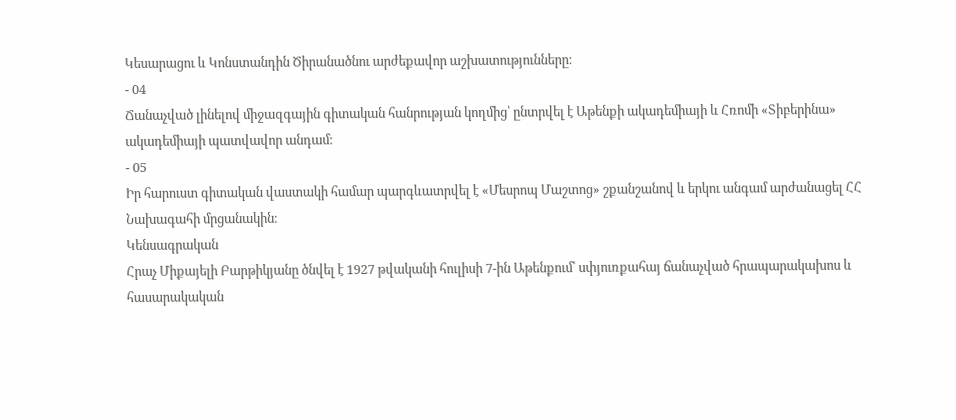Կեսարացու և Կոնստանդին Ծիրանածնու արժեքավոր աշխատությունները։
- 04
Ճանաչված լինելով միջազգային գիտական հանրության կողմից՝ ընտրվել է Աթենքի ակադեմիայի և Հռոմի «Տիբերինա» ակադեմիայի պատվավոր անդամ։
- 05
Իր հարուստ գիտական վաստակի համար պարգևատրվել է «Մեսրոպ Մաշտոց» շքանշանով և երկու անգամ արժանացել ՀՀ Նախագահի մրցանակին։
Կենսագրական
Հրաչ Միքայելի Բարթիկյանը ծնվել է 1927 թվականի հուլիսի 7-ին Աթենքում՝ սփյուռքահայ ճանաչված հրապարակախոս և հասարակական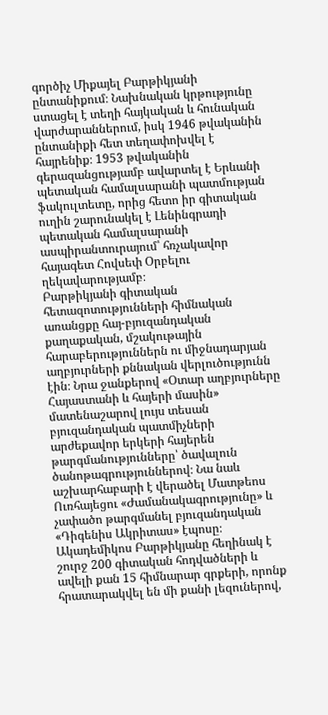գործիչ Միքայել Բարթիկյանի ընտանիքում։ Նախնական կրթությունը ստացել է տեղի հայկական և հունական վարժարաններում, իսկ 1946 թվականին ընտանիքի հետ տեղափոխվել է հայրենիք։ 1953 թվականին գերազանցությամբ ավարտել է Երևանի պետական համալսարանի պատմության ֆակուլտետը, որից հետո իր գիտական ուղին շարունակել է Լենինգրադի պետական համալսարանի ասպիրանտուրայում՝ հռչակավոր հայագետ Հովսեփ Օրբելու ղեկավարությամբ։
Բարթիկյանի գիտական հետազոտությունների հիմնական առանցքը հայ-բյուզանդական քաղաքական, մշակութային հարաբերություններն ու միջնադարյան աղբյուրների քննական վերլուծությունն էին։ Նրա ջանքերով «Օտար աղբյուրները Հայաստանի և հայերի մասին» մատենաշարով լույս տեսան բյուզանդական պատմիչների արժեքավոր երկերի հայերեն թարգմանությունները՝ ծավալուն ծանոթագրություններով։ Նա նաև աշխարհաբարի է վերածել Մատթեոս Ուռհայեցու «Ժամանակագրությունը» և չափածո թարգմանել բյուզանդական «Դիգենիս Ակրիտաս» էպոսը։
Ակադեմիկոս Բարթիկյանը հեղինակ է շուրջ 200 գիտական հոդվածների և ավելի քան 15 հիմնարար գրքերի, որոնք հրատարակվել են մի քանի լեզուներով,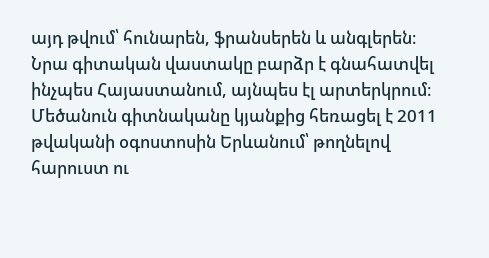այդ թվում՝ հունարեն, ֆրանսերեն և անգլերեն։ Նրա գիտական վաստակը բարձր է գնահատվել ինչպես Հայաստանում, այնպես էլ արտերկրում։ Մեծանուն գիտնականը կյանքից հեռացել է 2011 թվականի օգոստոսին Երևանում՝ թողնելով հարուստ ու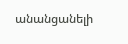անանցանելի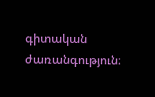գիտական ժառանգություն։